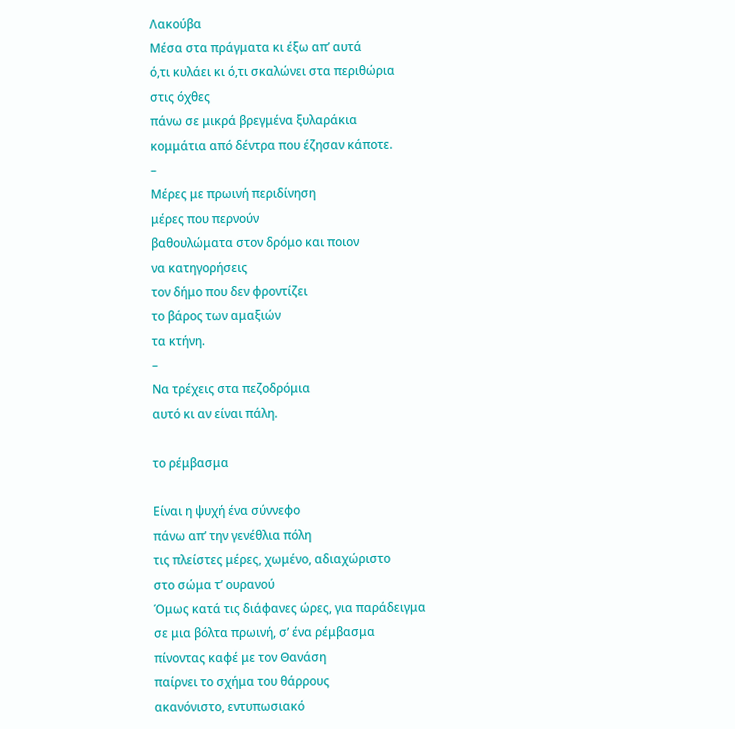Λακούβα
Μέσα στα πράγματα κι έξω απ’ αυτά
ό,τι κυλάει κι ό,τι σκαλώνει στα περιθώρια
στις όχθες
πάνω σε μικρά βρεγμένα ξυλαράκια
κομμάτια από δέντρα που έζησαν κάποτε.
–
Μέρες με πρωινή περιδίνηση
μέρες που περνούν
βαθουλώματα στον δρόμο και ποιον
να κατηγορήσεις
τον δήμο που δεν φροντίζει
το βάρος των αμαξιών
τα κτήνη.
–
Να τρέχεις στα πεζοδρόμια
αυτό κι αν είναι πάλη.

το ρέμβασμα

Είναι η ψυχή ένα σύννεφο
πάνω απ’ την γενέθλια πόλη
τις πλείστες μέρες, χωμένο, αδιαχώριστο
στο σώμα τ’ ουρανού
Όμως κατά τις διάφανες ώρες, για παράδειγμα
σε μια βόλτα πρωινή, σ’ ένα ρέμβασμα
πίνοντας καφέ με τον Θανάση
παίρνει το σχήμα του θάρρους
ακανόνιστο, εντυπωσιακό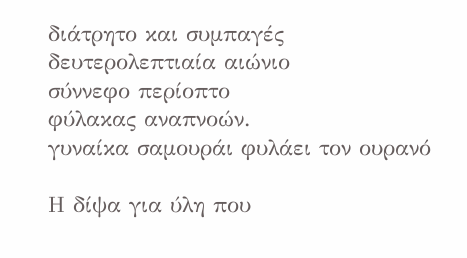διάτρητο και συμπαγές
δευτερολεπτιαία αιώνιο
σύννεφο περίοπτο
φύλακας αναπνοών.
γυναίκα σαμουράι φυλάει τον ουρανό

Η δίψα για ύλη που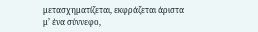μετασχηματίζεται, εκφράζεται άριστα
μ’ ένα σύννεφο,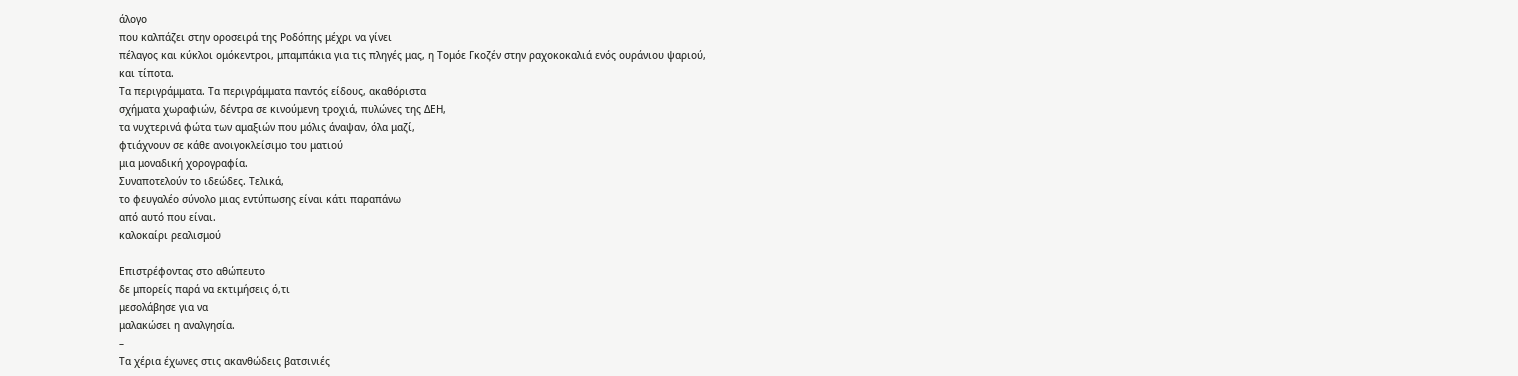άλογο
που καλπάζει στην οροσειρά της Ροδόπης μέχρι να γίνει
πέλαγος και κύκλοι ομόκεντροι, μπαμπάκια για τις πληγές μας, η Τομόε Γκοζέν στην ραχοκοκαλιά ενός ουράνιου ψαριού,
και τίποτα.
Τα περιγράμματα. Τα περιγράμματα παντός είδους, ακαθόριστα
σχήματα χωραφιών, δέντρα σε κινούμενη τροχιά, πυλώνες της ΔΕΗ,
τα νυχτερινά φώτα των αμαξιών που μόλις άναψαν, όλα μαζί,
φτιάχνουν σε κάθε ανοιγοκλείσιμο του ματιού
μια μοναδική χορογραφία.
Συναποτελούν το ιδεώδες. Τελικά,
το φευγαλέο σύνολο μιας εντύπωσης είναι κάτι παραπάνω
από αυτό που είναι.
καλοκαίρι ρεαλισμού

Επιστρέφοντας στο αθώπευτο
δε μπορείς παρά να εκτιμήσεις ό,τι
μεσολάβησε για να
μαλακώσει η αναλγησία.
–
Τα χέρια έχωνες στις ακανθώδεις βατσινιές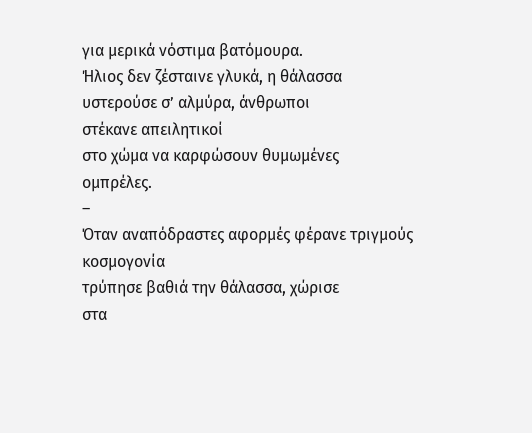για μερικά νόστιμα βατόμουρα.
Ήλιος δεν ζέσταινε γλυκά, η θάλασσα
υστερούσε σ’ αλμύρα, άνθρωποι
στέκανε απειλητικοί
στο χώμα να καρφώσουν θυμωμένες
ομπρέλες.
–
Όταν αναπόδραστες αφορμές φέρανε τριγμούς
κοσμογονία
τρύπησε βαθιά την θάλασσα, χώρισε
στα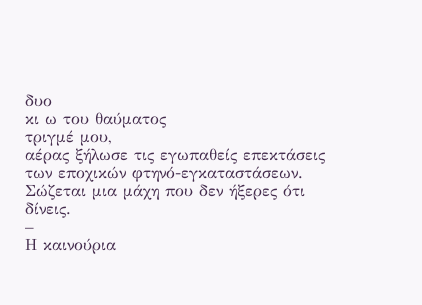δυο
κι ω του θαύματος
τριγμέ μου,
αέρας ξήλωσε τις εγωπαθείς επεκτάσεις
των εποχικών φτηνό-εγκαταστάσεων.
Σώζεται μια μάχη που δεν ήξερες ότι δίνεις.
–
Η καινούρια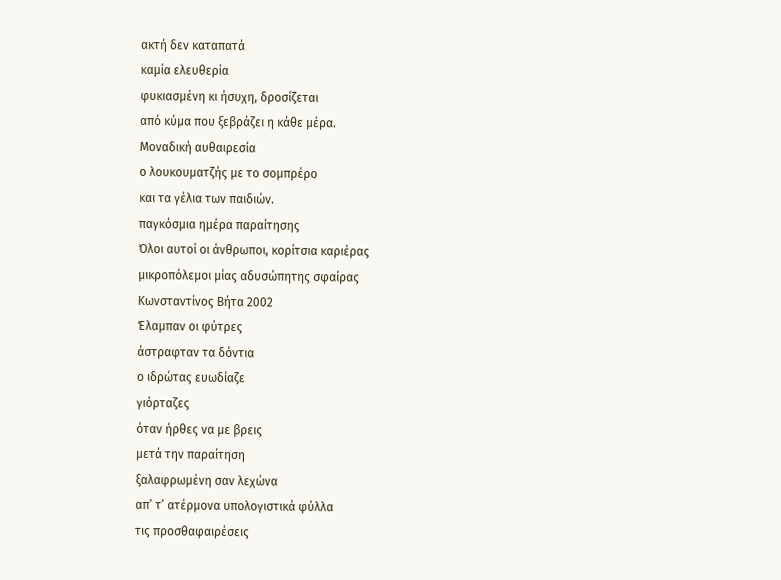ακτή δεν καταπατά
καμία ελευθερία
φυκιασμένη κι ήσυχη, δροσίζεται
από κύμα που ξεβράζει η κάθε μέρα.
Μοναδική αυθαιρεσία
ο λουκουματζής με το σομπρέρο
και τα γέλια των παιδιών.
παγκόσμια ημέρα παραίτησης
Όλοι αυτοί οι άνθρωποι, κορίτσια καριέρας
μικροπόλεμοι μίας αδυσώπητης σφαίρας
Κωνσταντίνος Βήτα 2002
Έλαμπαν οι φύτρες
άστραφταν τα δόντια
ο ιδρώτας ευωδίαζε
γιόρταζες
όταν ήρθες να με βρεις
μετά την παραίτηση
ξαλαφρωμένη σαν λεχώνα
απ’ τ’ ατέρμονα υπολογιστικά φύλλα
τις προσθαφαιρέσεις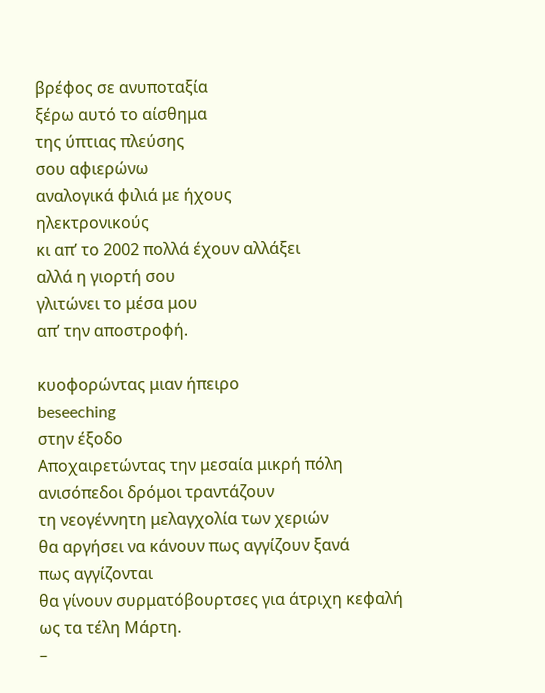βρέφος σε ανυποταξία
ξέρω αυτό το αίσθημα
της ύπτιας πλεύσης
σου αφιερώνω
αναλογικά φιλιά με ήχους
ηλεκτρονικούς
κι απ’ το 2002 πολλά έχουν αλλάξει
αλλά η γιορτή σου
γλιτώνει το μέσα μου
απ’ την αποστροφή.

κυοφορώντας μιαν ήπειρο
beseeching
στην έξοδο
Αποχαιρετώντας την μεσαία μικρή πόλη
ανισόπεδοι δρόμοι τραντάζουν
τη νεογέννητη μελαγχολία των χεριών
θα αργήσει να κάνουν πως αγγίζουν ξανά
πως αγγίζονται
θα γίνουν συρματόβουρτσες για άτριχη κεφαλή
ως τα τέλη Μάρτη.
–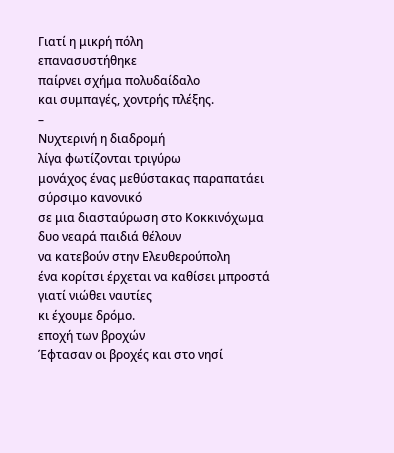Γιατί η μικρή πόλη
επανασυστήθηκε
παίρνει σχήμα πολυδαίδαλο
και συμπαγές, χοντρής πλέξης.
–
Νυχτερινή η διαδρομή
λίγα φωτίζονται τριγύρω
μονάχος ένας μεθύστακας παραπατάει
σύρσιμο κανονικό
σε μια διασταύρωση στο Κοκκινόχωμα
δυο νεαρά παιδιά θέλουν
να κατεβούν στην Ελευθερούπολη
ένα κορίτσι έρχεται να καθίσει μπροστά
γιατί νιώθει ναυτίες
κι έχουμε δρόμο.
εποχή των βροχών
Έφτασαν οι βροχές και στο νησί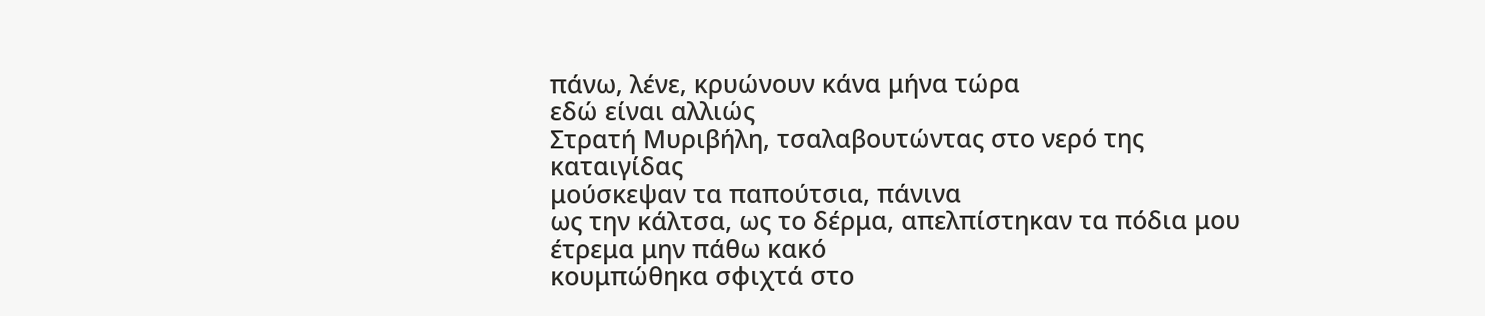πάνω, λένε, κρυώνουν κάνα μήνα τώρα
εδώ είναι αλλιώς
Στρατή Μυριβήλη, τσαλαβουτώντας στο νερό της καταιγίδας
μούσκεψαν τα παπούτσια, πάνινα
ως την κάλτσα, ως το δέρμα, απελπίστηκαν τα πόδια μου
έτρεμα μην πάθω κακό
κουμπώθηκα σφιχτά στο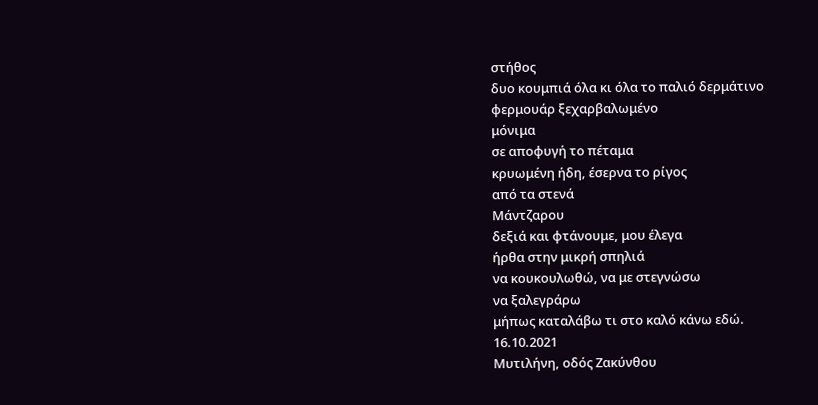στήθος
δυο κουμπιά όλα κι όλα το παλιό δερμάτινο
φερμουάρ ξεχαρβαλωμένο
μόνιμα
σε αποφυγή το πέταμα
κρυωμένη ήδη, έσερνα το ρίγος
από τα στενά
Μάντζαρου
δεξιά και φτάνουμε, μου έλεγα
ήρθα στην μικρή σπηλιά
να κουκουλωθώ, να με στεγνώσω
να ξαλεγράρω
μήπως καταλάβω τι στο καλό κάνω εδώ.
16.10.2021
Μυτιλήνη, οδός Ζακύνθου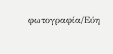φωτογραφία/Εύη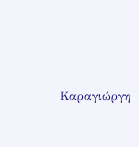Καραγιώργη